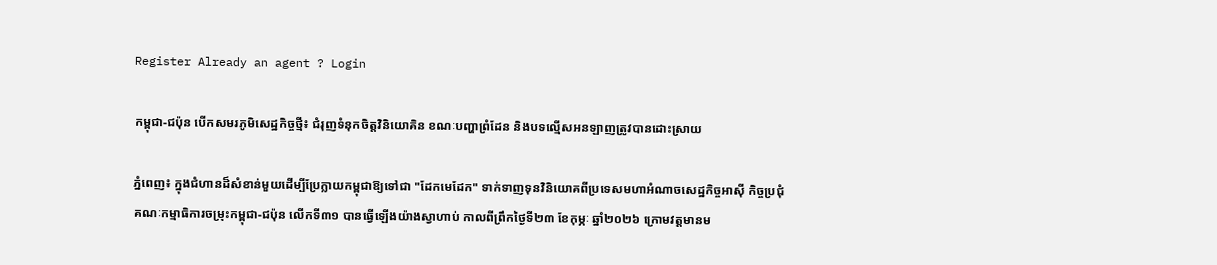Register Already an agent ? Login

កម្ពុជា-ជប៉ុន បើកសមរភូមិសេដ្ឋកិច្ចថ្មី៖ ជំរុញទំនុកចិត្តវិនិយោគិន ខណៈបញ្ហាព្រំដែន និងបទល្មើសអនឡាញត្រូវបានដោះស្រាយ

ភ្នំពេញ៖ ក្នុងជំហានដ៏សំខាន់មួយដើម្បីប្រែក្លាយកម្ពុជាឱ្យទៅជា "ដែកមេដែក" ទាក់ទាញទុនវិនិយោគពីប្រទេសមហាអំណាចសេដ្ឋកិច្ចអាស៊ី កិច្ចប្រជុំគណៈកម្មាធិការចម្រុះកម្ពុជា-ជប៉ុន លើកទី៣១ បានធ្វើឡើងយ៉ាងស្វាហាប់ កាលពីព្រឹកថ្ងៃទី២៣ ខែកុម្ភៈ ឆ្នាំ២០២៦ ក្រោមវត្តមានម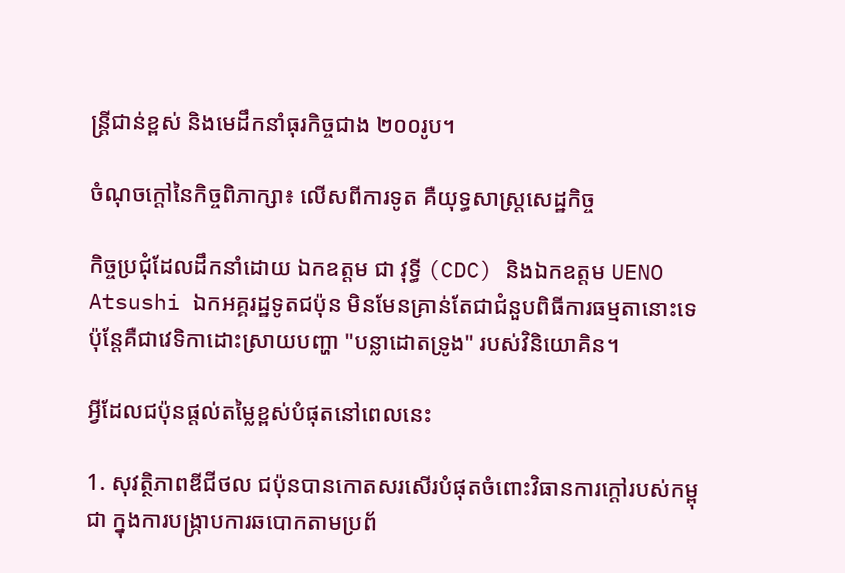ន្ត្រីជាន់ខ្ពស់ និងមេដឹកនាំធុរកិច្ចជាង ២០០រូប។

ចំណុចក្តៅនៃកិច្ចពិភាក្សា៖ លើសពីការទូត គឺយុទ្ធសាស្ត្រសេដ្ឋកិច្ច

កិច្ចប្រជុំដែលដឹកនាំដោយ ឯកឧត្តម ជា វុទ្ធី (CDC) និងឯកឧត្តម UENO Atsushi ឯកអគ្គរដ្ឋទូតជប៉ុន មិនមែនគ្រាន់តែជាជំនួបពិធីការធម្មតានោះទេ ប៉ុន្តែគឺជាវេទិកាដោះស្រាយបញ្ហា "បន្លាដោតទ្រូង" របស់វិនិយោគិន។

អ្វីដែលជប៉ុនផ្តល់តម្លៃខ្ពស់បំផុតនៅពេលនេះ

1. សុវត្ថិភាពឌីជីថល ជប៉ុនបានកោតសរសើរបំផុតចំពោះវិធានការក្តៅរបស់កម្ពុជា ក្នុងការបង្រ្កាបការឆបោកតាមប្រព័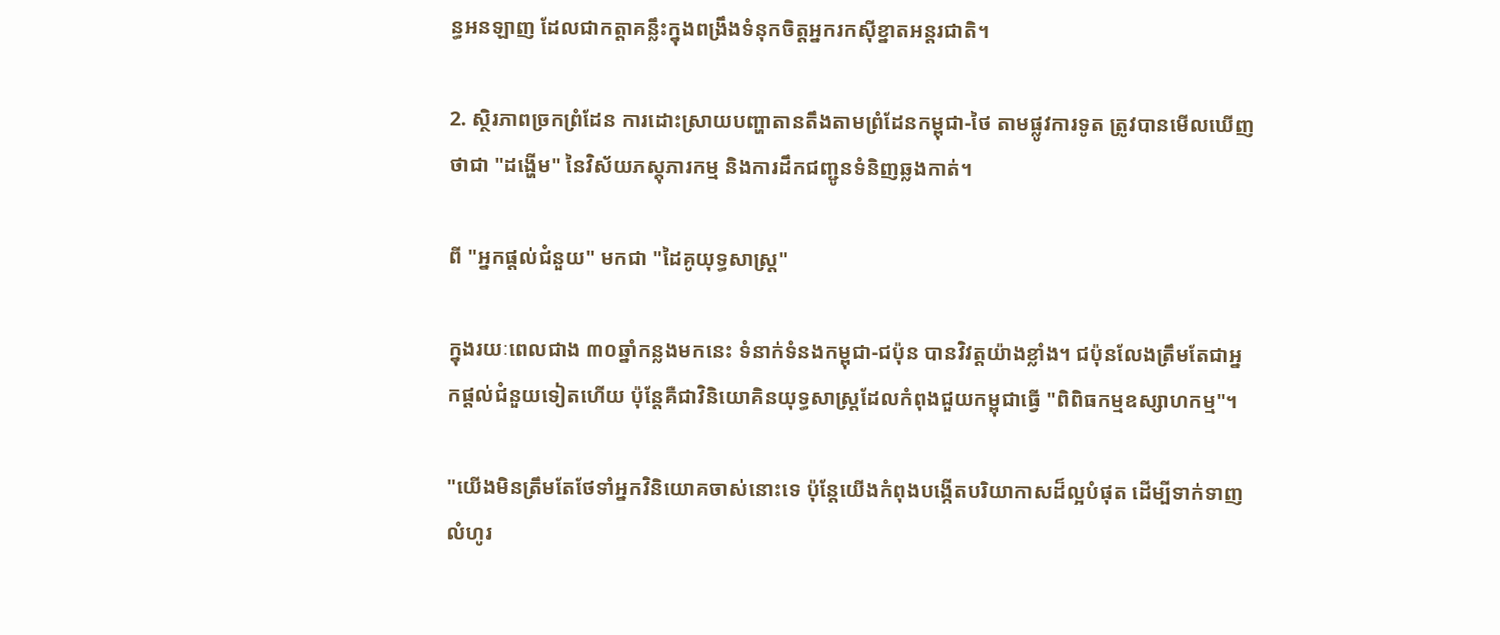ន្ធអនឡាញ ដែលជាកត្តាគន្លឹះក្នុងពង្រឹងទំនុកចិត្តអ្នករកស៊ីខ្នាតអន្តរជាតិ។

2. ស្ថិរភាពច្រកព្រំដែន ការដោះស្រាយបញ្ហាតានតឹងតាមព្រំដែនកម្ពុជា-ថៃ តាមផ្លូវការទូត ត្រូវបានមើលឃើញថាជា "ដង្ហើម" នៃវិស័យភស្តុភារកម្ម និងការដឹកជញ្ជូនទំនិញឆ្លងកាត់។

ពី "អ្នកផ្តល់ជំនួយ" មកជា "ដៃគូយុទ្ធសាស្ត្រ"

ក្នុងរយៈពេលជាង ៣០ឆ្នាំកន្លងមកនេះ ទំនាក់ទំនងកម្ពុជា-ជប៉ុន បានវិវត្តយ៉ាងខ្លាំង។ ជប៉ុនលែងត្រឹមតែជាអ្នកផ្តល់ជំនួយទៀតហើយ ប៉ុន្តែគឺជាវិនិយោគិនយុទ្ធសាស្ត្រដែលកំពុងជួយកម្ពុជាធ្វើ "ពិពិធកម្មឧស្សាហកម្ម"។

"យើងមិនត្រឹមតែថែទាំអ្នកវិនិយោគចាស់នោះទេ ប៉ុន្តែយើងកំពុងបង្កើតបរិយាកាសដ៏ល្អបំផុត ដើម្បីទាក់ទាញលំហូរ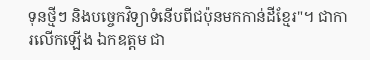ទុនថ្មីៗ និងបច្ចេកវិទ្យាទំនើបពីជប៉ុនមកកាន់ដីខ្មែរ"។ ជាការលើកឡើង ឯកឧត្តម ជា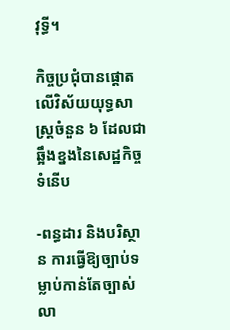វុទ្ធី។

កិច្ចប្រជុំបានផ្តោតលើវិស័យយុទ្ធសាស្ត្រចំនួន ៦ ដែលជាឆ្អឹងខ្នងនៃសេដ្ឋកិច្ចទំនើប

-ពន្ធដារ និងបរិស្ថាន ការធ្វើឱ្យច្បាប់ទម្លាប់កាន់តែច្បាស់លា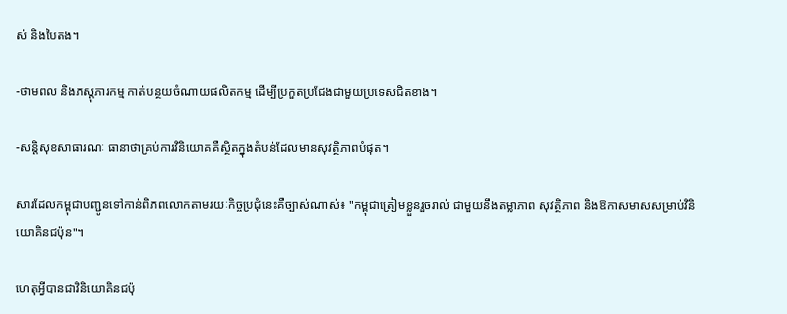ស់ និងបៃតង។

-ថាមពល និងភស្តុភារកម្ម កាត់បន្ថយចំណាយផលិតកម្ម ដើម្បីប្រកួតប្រជែងជាមួយប្រទេសជិតខាង។

-សន្តិសុខសាធារណៈ ធានាថាគ្រប់ការវិនិយោគគឺស្ថិតក្នុងតំបន់ដែលមានសុវត្ថិភាពបំផុត។

សារដែលកម្ពុជាបញ្ជូនទៅកាន់ពិភពលោកតាមរយៈកិច្ចប្រជុំនេះគឺច្បាស់ណាស់៖ "កម្ពុជាត្រៀមខ្លួនរួចរាល់ ជាមួយនឹងតម្លាភាព សុវត្ថិភាព និងឱកាសមាសសម្រាប់វិនិយោគិនជប៉ុន"។

ហេតុអ្វីបានជាវិនិយោគិនជប៉ុ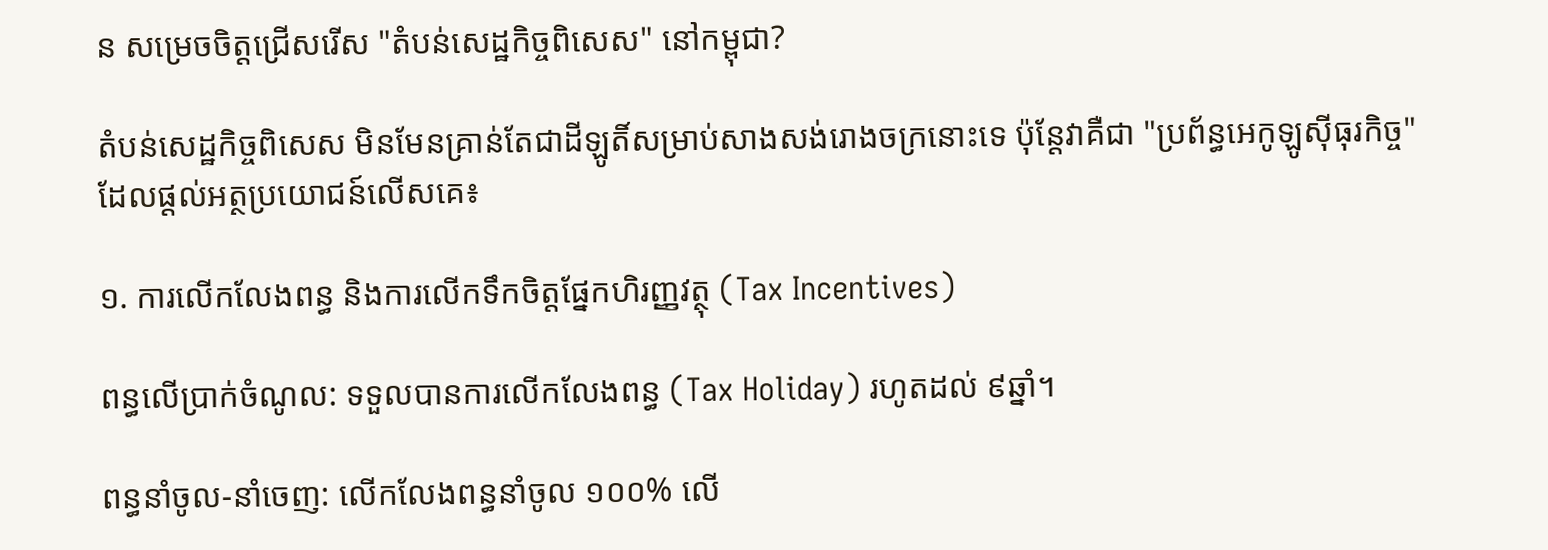ន សម្រេចចិត្តជ្រើសរើស "តំបន់សេដ្ឋកិច្ចពិសេស" នៅកម្ពុជា?

តំបន់សេដ្ឋកិច្ចពិសេស មិនមែនគ្រាន់តែជាដីឡូតិ៍សម្រាប់សាងសង់រោងចក្រនោះទេ ប៉ុន្តែវាគឺជា "ប្រព័ន្ធអេកូឡូស៊ីធុរកិច្ច" ដែលផ្តល់អត្ថប្រយោជន៍លើសគេ៖

១. ការលើកលែងពន្ធ និងការលើកទឹកចិត្តផ្នែកហិរញ្ញវត្ថុ (Tax Incentives)

ពន្ធលើប្រាក់ចំណូល: ទទួលបានការលើកលែងពន្ធ (Tax Holiday) រហូតដល់ ៩ឆ្នាំ។

ពន្ធនាំចូល-នាំចេញ: លើកលែងពន្ធនាំចូល ១០០% លើ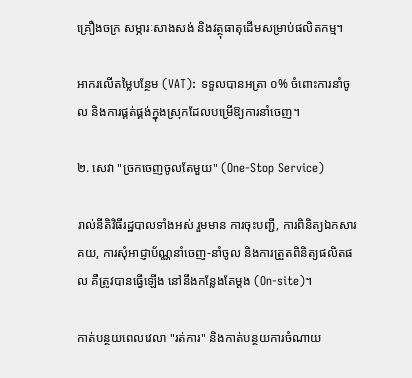គ្រឿងចក្រ សម្ភារៈសាងសង់ និងវត្ថុធាតុដើមសម្រាប់ផលិតកម្ម។

អាករលើតម្លៃបន្ថែម (VAT): ទទួលបានអត្រា ០% ចំពោះការនាំចូល និងការផ្គត់ផ្គង់ក្នុងស្រុកដែលបម្រើឱ្យការនាំចេញ។

២. សេវា "ច្រកចេញចូលតែមួយ" (One-Stop Service)

រាល់នីតិវិធីរដ្ឋបាលទាំងអស់ រួមមាន ការចុះបញ្ជី, ការពិនិត្យឯកសារគយ, ការសុំអាជ្ញាប័ណ្ណនាំចេញ-នាំចូល និងការត្រួតពិនិត្យផលិតផល គឺត្រូវបានធ្វើឡើង នៅនឹងកន្លែងតែម្តង (On-site)។

កាត់បន្ថយពេលវេលា "រត់ការ" និងកាត់បន្ថយការចំណាយ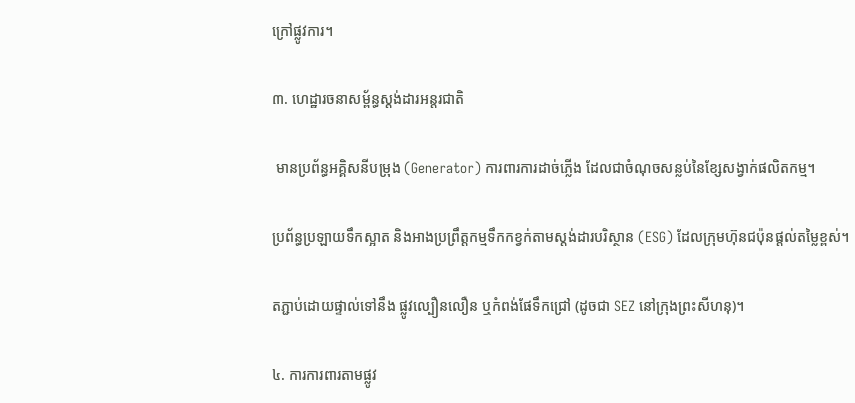ក្រៅផ្លូវការ។

៣. ហេដ្ឋារចនាសម្ព័ន្ធស្តង់ដារអន្តរជាតិ

 មានប្រព័ន្ធអគ្គិសនីបម្រុង (Generator) ការពារការដាច់ភ្លើង ដែលជាចំណុចសន្លប់នៃខ្សែសង្វាក់ផលិតកម្ម។

ប្រព័ន្ធប្រឡាយទឹកស្អាត និងអាងប្រព្រឹត្តកម្មទឹកកខ្វក់តាមស្តង់ដារបរិស្ថាន (ESG) ដែលក្រុមហ៊ុនជប៉ុនផ្តល់តម្លៃខ្ពស់។

តភ្ជាប់ដោយផ្ទាល់ទៅនឹង ផ្លូវល្បឿនលឿន ឬកំពង់ផែទឹកជ្រៅ (ដូចជា SEZ នៅក្រុងព្រះសីហនុ)។

៤. ការការពារតាមផ្លូវ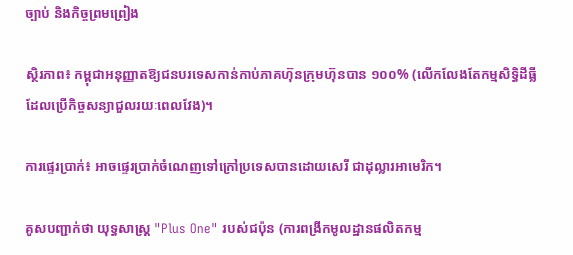ច្បាប់ និងកិច្ចព្រមព្រៀង

ស្ថិរភាព៖ កម្ពុជាអនុញ្ញាតឱ្យជនបរទេសកាន់កាប់ភាគហ៊ុនក្រុមហ៊ុនបាន ១០០% (លើកលែងតែកម្មសិទ្ធិដីធ្លីដែលប្រើកិច្ចសន្យាជួលរយៈពេលវែង)។

ការផ្ទេរប្រាក់៖ អាចផ្ទេរប្រាក់ចំណេញទៅក្រៅប្រទេសបានដោយសេរី ជាដុល្លារអាមេរិក។

គូសបញ្ជាក់ថា យុទ្ធសាស្ត្រ "Plus One" របស់ជប៉ុន (ការពង្រីកមូលដ្ឋានផលិតកម្ម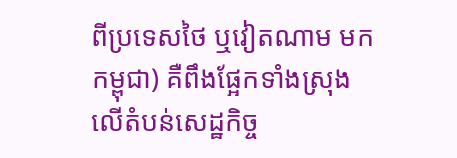ពីប្រទេសថៃ ឬវៀតណាម មកកម្ពុជា) គឺពឹងផ្អែកទាំងស្រុងលើតំបន់សេដ្ឋកិច្ច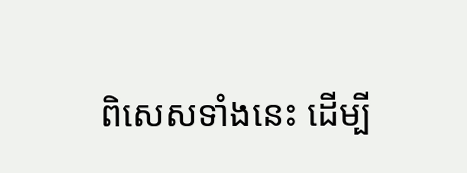ពិសេសទាំងនេះ ដើម្បី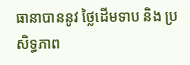ធានាបាននូវ ថ្លៃដើមទាប និង ប្រសិទ្ធភាព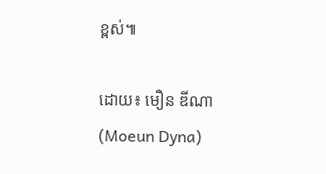ខ្ពស់៕

ដោយ៖ មឿន ឌីណា (Moeun Dyna)